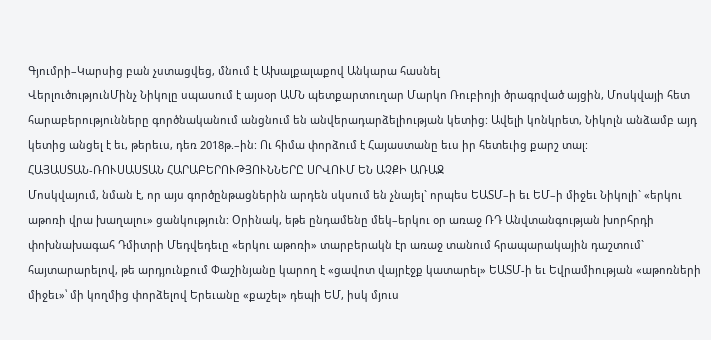Գյումրի–Կարսից բան չստացվեց, մնում է Ախալքալաքով Անկարա հասնել
ՎերլուծությունՄինչ Նիկոլը սպասում է այսօր ԱՄՆ պետքարտուղար Մարկո Ռուբիոյի ծրագրված այցին, Մոսկվայի հետ հարաբերությունները գործնականում անցնում են անվերադարձելիության կետից: Ավելի կոնկրետ, Նիկոլն անձամբ այդ կետից անցել է եւ, թերեւս, դեռ 2018թ.–ին: Ու հիմա փորձում է Հայաստանը եւս իր հետեւից քարշ տալ:
ՀԱՅԱՍՏԱՆ‑ՌՈՒՍԱՍՏԱՆ ՀԱՐԱԲԵՐՈՒԹՅՈՒՆՆԵՐԸ ՍՐՎՈՒՄ ԵՆ ԱՉՔԻ ԱՌԱՋ
Մոսկվայում, նման է, որ այս գործընթացներին արդեն սկսում են չնայել` որպես ԵԱՏՄ–ի եւ ԵՄ–ի միջեւ Նիկոլի` «երկու աթոռի վրա խաղալու» ցանկություն: Օրինակ, եթե ընդամենը մեկ–երկու օր առաջ ՌԴ Անվտանգության խորհրդի փոխնախագահ Դմիտրի Մեդվեդեւը «երկու աթոռի» տարբերակն էր առաջ տանում հրապարակային դաշտում` հայտարարելով, թե արդյունքում Փաշինյանը կարող է «ցավոտ վայրէջք կատարել» ԵԱՏՄ-ի եւ Եվրամիության «աթոռների միջեւ»՝ մի կողմից փորձելով Երեւանը «քաշել» դեպի ԵՄ, իսկ մյուս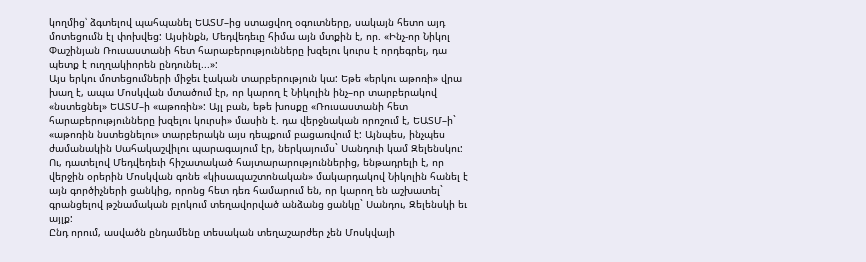կողմից՝ ձգտելով պահպանել ԵԱՏՄ–ից ստացվող օգուտները, սակայն հետո այդ մոտեցումն էլ փոխվեց: Այսինքն, Մեդվեդեւը հիմա այն մտքին է, որ. «Ինչ-որ Նիկոլ Փաշինյան Ռուսաստանի հետ հարաբերությունները խզելու կուրս է որդեգրել, դա պետք է ուղղակիորեն ընդունել...»:
Այս երկու մոտեցումների միջեւ էական տարբերություն կա: Եթե «երկու աթոռի» վրա խաղ է, ապա Մոսկվան մտածում էր, որ կարող է Նիկոլին ինչ–որ տարբերակով «նստեցնել» ԵԱՏՄ–ի «աթոռին»: Այլ բան, եթե խոսքը «Ռուսաստանի հետ հարաբերությունները խզելու կուրսի» մասին է. դա վերջնական որոշում է, ԵԱՏՄ–ի` «աթոռին նստեցնելու» տարբերակն այս դեպքում բացառվում է: Այնպես, ինչպես ժամանակին Սահակաշվիլու պարագայում էր, ներկայումս` Սանդուի կամ Զելենսկու: Ու, դատելով Մեդվեդեւի հիշատակած հայտարարություններից, ենթադրելի է, որ վերջին օրերին Մոսկվան գոնե «կիսապաշտոնական» մակարդակով Նիկոլին հանել է այն գործիչների ցանկից, որոնց հետ դեռ համարում են, որ կարող են աշխատել` գրանցելով թշնամական բլոկում տեղավորված անձանց ցանկը` Սանդու, Զելենսկի եւ այլք:
Ընդ որում, ասվածն ընդամենը տեսական տեղաշարժեր չեն Մոսկվայի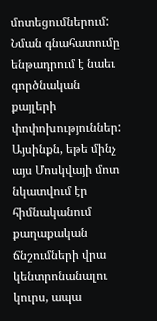մոտեցումներում: Նման գնահատումը ենթադրում է նաեւ գործնական քայլերի փոփոխություններ: Այսինքն, եթե մինչ այս Մոսկվայի մոտ նկատվում էր հիմնականում քաղաքական ճնշումների վրա կենտրոնանալու կուրս, ապա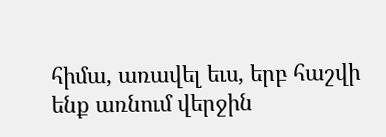հիմա, առավել եւս, երբ հաշվի ենք առնում վերջին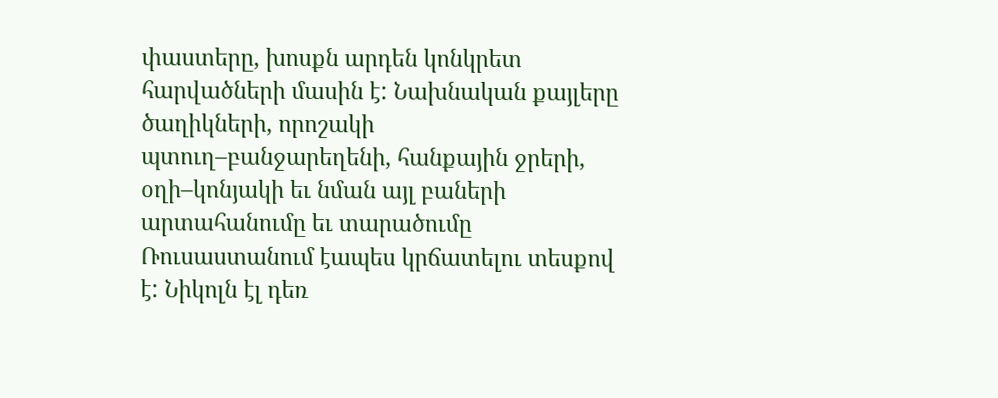փաստերը, խոսքն արդեն կոնկրետ հարվածների մասին է: Նախնական քայլերը ծաղիկների, որոշակի պտուղ–բանջարեղենի, հանքային ջրերի, օղի–կոնյակի եւ նման այլ բաների արտահանումը եւ տարածումը Ռուսաստանում էապես կրճատելու տեսքով է: Նիկոլն էլ դեռ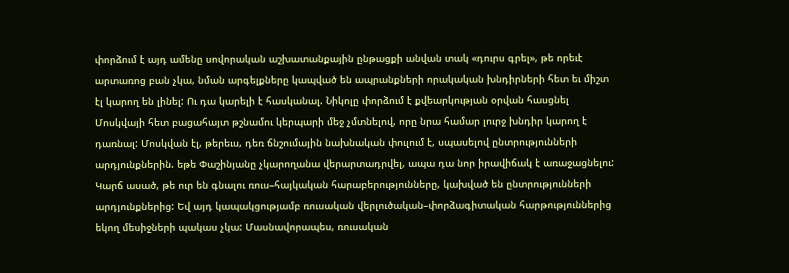փորձում է այդ ամենը սովորական աշխատանքային ընթացքի անվան տակ «դուրս գրել», թե որեւէ արտառոց բան չկա, նման արգելքները կապված են ապրանքների որակական խնդիրների հետ եւ միշտ էլ կարող են լինել: Ու դա կարելի է հասկանալ. Նիկոլը փորձում է քվեարկության օրվան հասցնել Մոսկվայի հետ բացահայտ թշնամու կերպարի մեջ չմտնելով, որը նրա համար լուրջ խնդիր կարող է դառնալ: Մոսկվան էլ, թերեւս, դեռ ճնշումային նախնական փուլում է, սպասելով ընտրությունների արդյունքներին. եթե Փաշինյանը չկարողանա վերարտադրվել, ապա դա նոր իրավիճակ է առաջացնելու:
Կարճ ասած, թե ուր են գնալու ռուս–հայկական հարաբերությունները, կախված են ընտրությունների արդյունքներից: Եվ այդ կապակցությամբ ռուսական վերլուծական–փորձագիտական հարթություններից եկող մեսիջների պակաս չկա: Մասնավորապես, ռուսական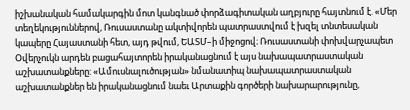իշխանական համակարգին մոտ կանգնած փորձագիտական աղբյուրը հայտնում է. «Մեր տեղեկություններով, Ռուսաստանը ակտիվորեն պատրաստվում է խզել տնտեսական կապերը Հայաստանի հետ, այդ թվում, ԵԱՏՄ–ի միջոցով։ Ռուսաստանի փոխվարչապետ Օվերչուկն արդեն բացահայտորեն իրականացնում է այս նախապատրաստական աշխատանքները: «Ամուսնալուծության» նմանատիպ նախապատրաստական աշխատանքներ են իրականացնում նաեւ Արտաքին գործերի նախարարությունը,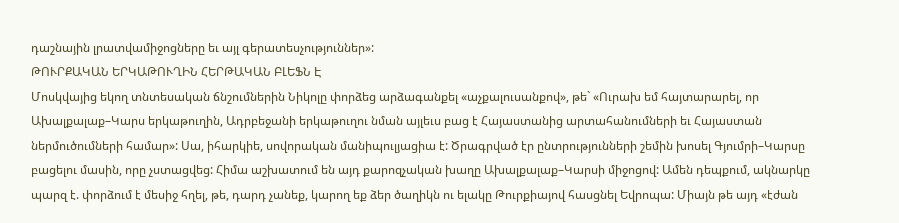դաշնային լրատվամիջոցները եւ այլ գերատեսչություններ»:
ԹՈՒՐՔԱԿԱՆ ԵՐԿԱԹՈՒՂԻՆ ՀԵՐԹԱԿԱՆ ԲԼԵՖՆ Է
Մոսկվայից եկող տնտեսական ճնշումներին Նիկոլը փորձեց արձագանքել «աչքալուսանքով», թե` «Ուրախ եմ հայտարարել, որ Ախալքալաք–Կարս երկաթուղին, Ադրբեջանի երկաթուղու նման այլեւս բաց է Հայաստանից արտահանումների եւ Հայաստան ներմուծումների համար»: Սա, իհարկիե, սովորական մանիպուլյացիա է: Ծրագրված էր ընտրությունների շեմին խոսել Գյումրի–Կարսը բացելու մասին, որը չստացվեց: Հիմա աշխատում են այդ քարոզչական խաղը Ախալքալաք–Կարսի միջոցով: Ամեն դեպքում, ակնարկը պարզ է. փորձում է մեսիջ հղել, թե, դարդ չանեք, կարող եք ձեր ծաղիկն ու ելակը Թուրքիայով հասցնել Եվրոպա: Միայն թե այդ «էժան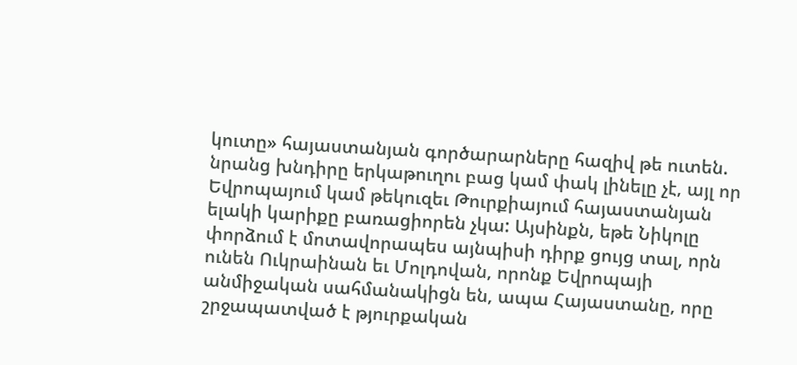կուտը» հայաստանյան գործարարները հազիվ թե ուտեն. նրանց խնդիրը երկաթուղու բաց կամ փակ լինելը չէ, այլ որ Եվրոպայում կամ թեկուզեւ Թուրքիայում հայաստանյան ելակի կարիքը բառացիորեն չկա: Այսինքն, եթե Նիկոլը փորձում է մոտավորապես այնպիսի դիրք ցույց տալ, որն ունեն Ուկրաինան եւ Մոլդովան, որոնք Եվրոպայի անմիջական սահմանակիցն են, ապա Հայաստանը, որը շրջապատված է թյուրքական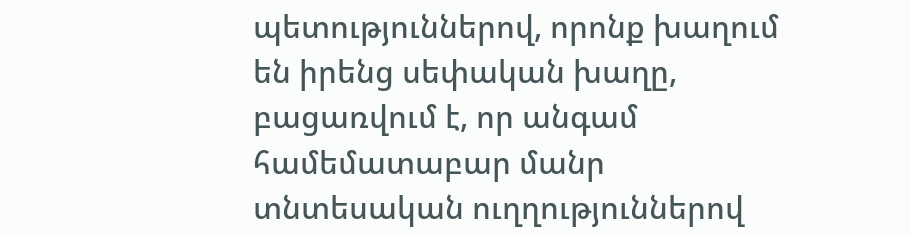պետություններով, որոնք խաղում են իրենց սեփական խաղը, բացառվում է, որ անգամ համեմատաբար մանր տնտեսական ուղղություններով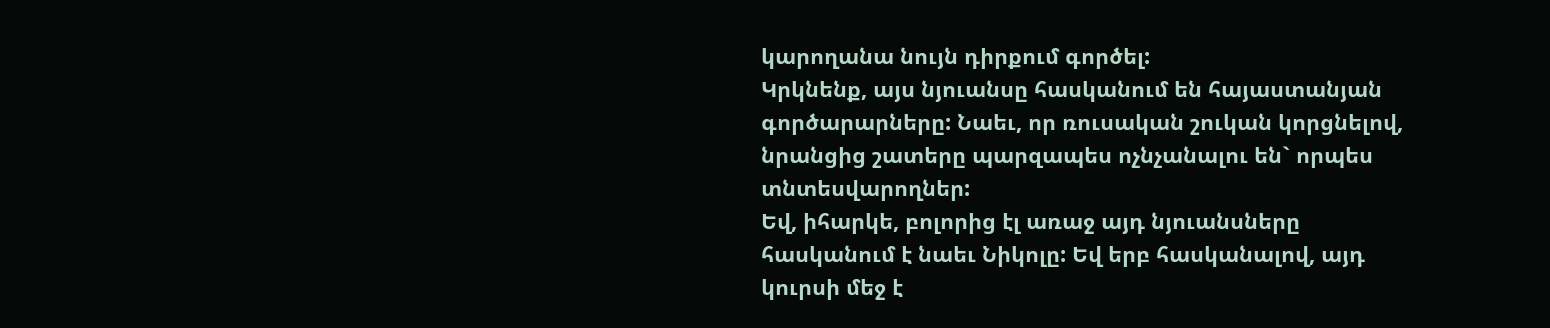կարողանա նույն դիրքում գործել:
Կրկնենք, այս նյուանսը հասկանում են հայաստանյան գործարարները: Նաեւ, որ ռուսական շուկան կորցնելով, նրանցից շատերը պարզապես ոչնչանալու են` որպես տնտեսվարողներ:
Եվ, իհարկե, բոլորից էլ առաջ այդ նյուանսները հասկանում է նաեւ Նիկոլը: Եվ երբ հասկանալով, այդ կուրսի մեջ է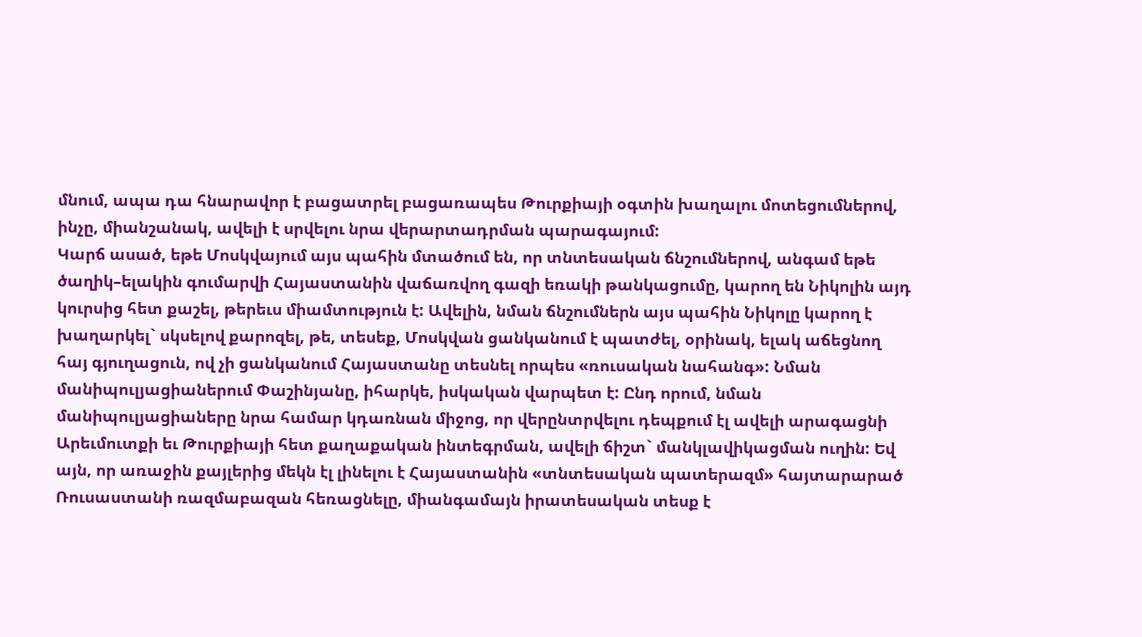մնում, ապա դա հնարավոր է բացատրել բացառապես Թուրքիայի օգտին խաղալու մոտեցումներով, ինչը, միանշանակ, ավելի է սրվելու նրա վերարտադրման պարագայում:
Կարճ ասած, եթե Մոսկվայում այս պահին մտածում են, որ տնտեսական ճնշումներով, անգամ եթե ծաղիկ–ելակին գումարվի Հայաստանին վաճառվող գազի եռակի թանկացումը, կարող են Նիկոլին այդ կուրսից հետ քաշել, թերեւս միամտություն է: Ավելին, նման ճնշումներն այս պահին Նիկոլը կարող է խաղարկել` սկսելով քարոզել, թե, տեսեք, Մոսկվան ցանկանում է պատժել, օրինակ, ելակ աճեցնող հայ գյուղացուն, ով չի ցանկանում Հայաստանը տեսնել որպես «ռուսական նահանգ»: Նման մանիպուլյացիաներում Փաշինյանը, իհարկե, իսկական վարպետ է: Ընդ որում, նման մանիպուլյացիաները նրա համար կդառնան միջոց, որ վերընտրվելու դեպքում էլ ավելի արագացնի Արեւմուտքի եւ Թուրքիայի հետ քաղաքական ինտեգրման, ավելի ճիշտ` մանկլավիկացման ուղին: Եվ այն, որ առաջին քայլերից մեկն էլ լինելու է Հայաստանին «տնտեսական պատերազմ» հայտարարած Ռուսաստանի ռազմաբազան հեռացնելը, միանգամայն իրատեսական տեսք է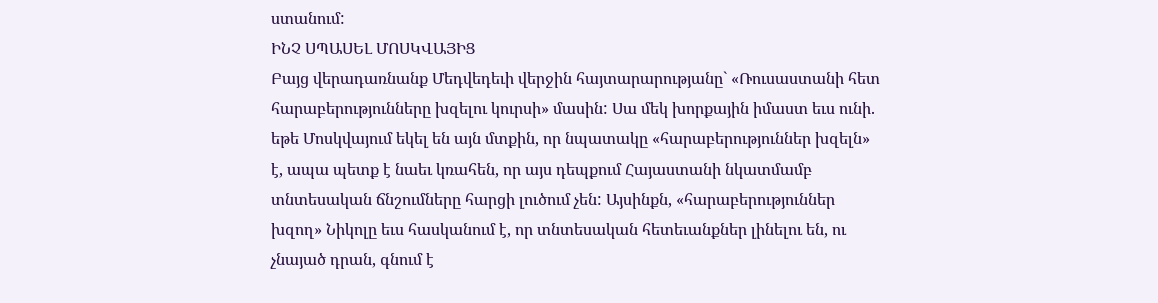ստանում:
ԻՆՉ ՍՊԱՍԵԼ ՄՈՍԿՎԱՅԻՑ
Բայց վերադառնանք Մեդվեդեւի վերջին հայտարարությանը` «Ռուսաստանի հետ հարաբերությունները խզելու կուրսի» մասին: Սա մեկ խորքային իմաստ եւս ունի. եթե Մոսկվայում եկել են այն մտքին, որ նպատակը «հարաբերություններ խզելն» է, ապա պետք է նաեւ կռահեն, որ այս դեպքում Հայաստանի նկատմամբ տնտեսական ճնշումները հարցի լուծում չեն: Այսինքն, «հարաբերություններ խզող» Նիկոլը եւս հասկանում է, որ տնտեսական հետեւանքներ լինելու են, ու չնայած դրան, գնում է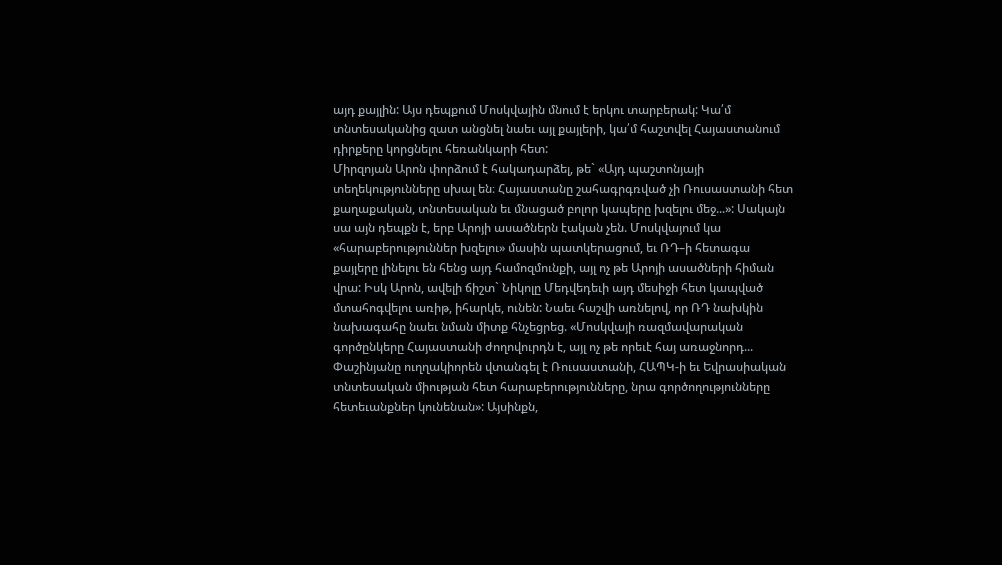այդ քայլին: Այս դեպքում Մոսկվային մնում է երկու տարբերակ: Կա՛մ տնտեսականից զատ անցնել նաեւ այլ քայլերի, կա՛մ հաշտվել Հայաստանում դիրքերը կորցնելու հեռանկարի հետ:
Միրզոյան Արոն փորձում է հակադարձել, թե` «Այդ պաշտոնյայի տեղեկությունները սխալ են։ Հայաստանը շահագրգռված չի Ռուսաստանի հետ քաղաքական, տնտեսական եւ մնացած բոլոր կապերը խզելու մեջ...»: Սակայն սա այն դեպքն է, երբ Արոյի ասածներն էական չեն. Մոսկվայում կա «հարաբերություններ խզելու» մասին պատկերացում, եւ ՌԴ–ի հետագա քայլերը լինելու են հենց այդ համոզմունքի, այլ ոչ թե Արոյի ասածների հիման վրա: Իսկ Արոն, ավելի ճիշտ` Նիկոլը Մեդվեդեւի այդ մեսիջի հետ կապված մտահոգվելու առիթ, իհարկե, ունեն: Նաեւ հաշվի առնելով, որ ՌԴ նախկին նախագահը նաեւ նման միտք հնչեցրեց. «Մոսկվայի ռազմավարական գործընկերը Հայաստանի ժողովուրդն է, այլ ոչ թե որեւէ հայ առաջնորդ... Փաշինյանը ուղղակիորեն վտանգել է Ռուսաստանի, ՀԱՊԿ-ի եւ Եվրասիական տնտեսական միության հետ հարաբերությունները, նրա գործողությունները հետեւանքներ կունենան»: Այսինքն,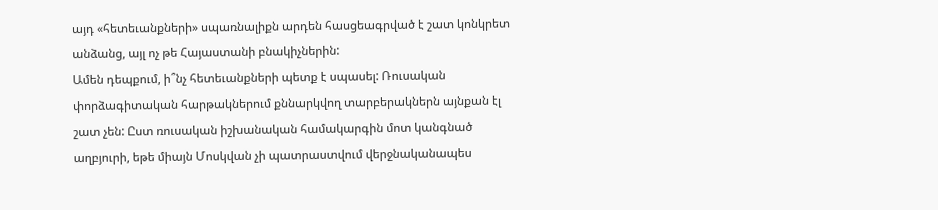այդ «հետեւանքների» սպառնալիքն արդեն հասցեագրված է շատ կոնկրետ անձանց, այլ ոչ թե Հայաստանի բնակիչներին:
Ամեն դեպքում, ի՞նչ հետեւանքների պետք է սպասել: Ռուսական փորձագիտական հարթակներում քննարկվող տարբերակներն այնքան էլ շատ չեն: Ըստ ռուսական իշխանական համակարգին մոտ կանգնած աղբյուրի, եթե միայն Մոսկվան չի պատրաստվում վերջնականապես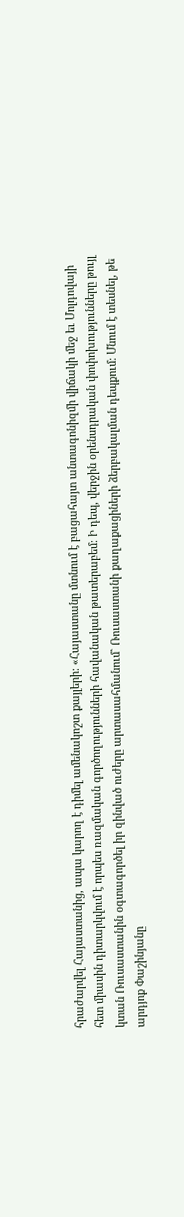հրաժարվել Հայաստանից, ապա կարող է դիմել ամենակոշտ քայլերի: «Հայաստանը մտնում է բացահայտ անտագոնիզմի վիճակի մեջ եւ Մոլդովայի հետ միասին դիտարկվում է որպես ռազմական գործողությունների հավանական թատերաբեմ։ Ի դեպ, վերջին օրենսդրական փոփոխությունները թույլ կտան Ռուսաստանին օգտագործել իր զինված ուժերը արտասահմանում` Ռուսաստանի քաղաքացիների ձերբակալման դեպքում։ Մնում է տեսնել, թե արդյոք Փաշինյանը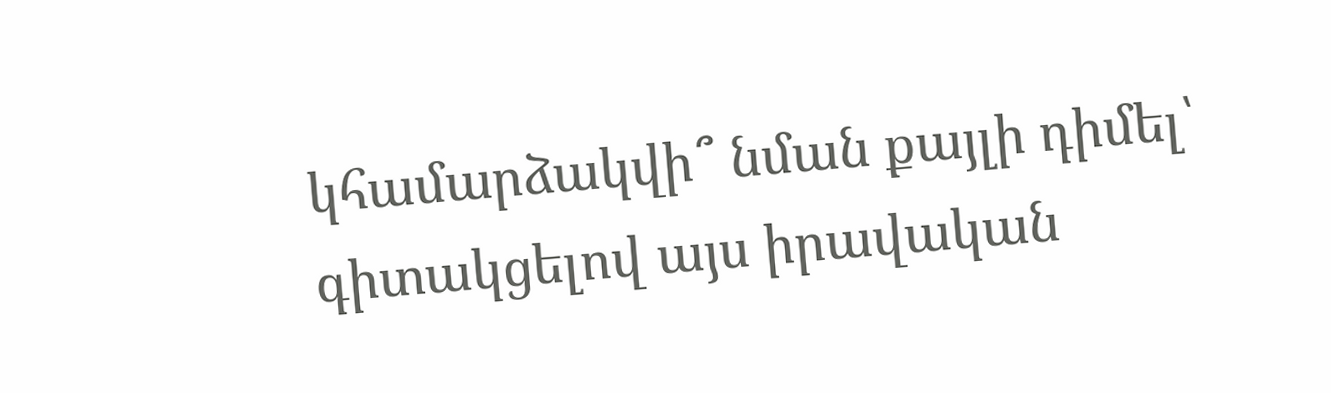կհամարձակվի՞ նման քայլի դիմել՝ գիտակցելով այս իրավական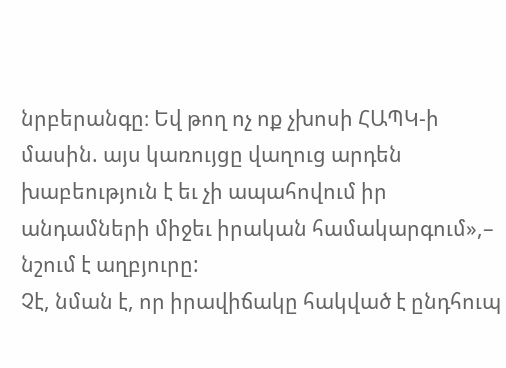նրբերանգը։ Եվ թող ոչ ոք չխոսի ՀԱՊԿ-ի մասին. այս կառույցը վաղուց արդեն խաբեություն է եւ չի ապահովում իր անդամների միջեւ իրական համակարգում»,– նշում է աղբյուրը:
Չէ, նման է, որ իրավիճակը հակված է ընդհուպ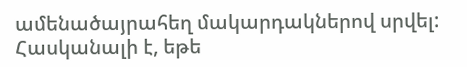ամենածայրահեղ մակարդակներով սրվել: Հասկանալի է, եթե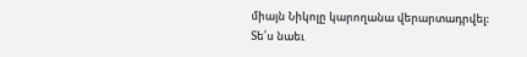միայն Նիկոլը կարողանա վերարտադրվել:
Տե՛ս նաեւ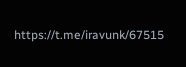https://t.me/iravunk/67515